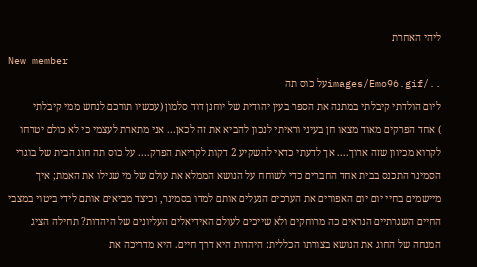ליהי האחרת
New member
../images/Emo96.gifעל כוס תה
ליום הולדתי קיבלתי במתנה את הספר בעין יהודית של יוחנן דוד סלמון (עכשיו תורכם לנחש ממי קיבלתי
) אחד הפרקים מאוד מצאו חן בעיני וראיתי לנכון להביא את זה לכאן... אני מתארת לעצמי כי לא כולם יטרחו לקרוא מכיוון שזה ארוך.... אך לדעתי כדאי להשקיע 2 דקות לקריאת הפרק.... על כוס תה חוג הבית של בוגרי הסמינר התכנס בבית אחד החברים כדי לשוחח על הנושא הממלא את עולם של מי שגילו את האמת; איך מיישמים בחיי יום יום האפורים את הערכים הנעלים אותם למדו בסמינר, וכיצד מביאים אותם לידי ביטוי במצבי החיים השגרתיים הנראים כה מרוחקים ולא שייכים לעולם האידיאלים העליונים של היהדות? תחילה הציג המנחה של החוג את הנושא בצורתו הכללית: היהדות היא דרך חיים. היא מדריכה את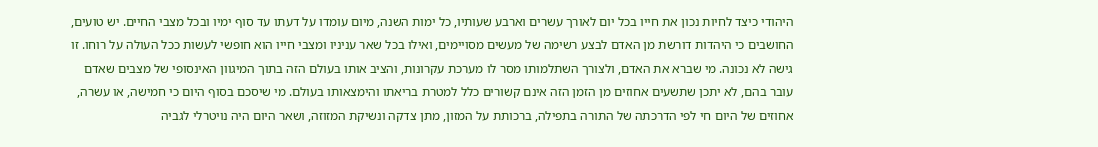היהודי כיצד לחיות נכון את חייו בכל יום לאורך עשרים וארבע שעותיו, כל ימות השנה, מיום עומדו על דעתו עד סוף ימיו ובכל מצבי החיים. יש טועים, החושבים כי היהדות דורשת מן האדם לבצע רשימה של מעשים מסויימים, ואילו בכל שאר עניניו ומצבי חייו הוא חופשי לעשות ככל העולה על רוחו. זו גישה לא נכונה. מי שברא את האדם, ולצורך השתלמותו מסר לו מערכת עקרונות, והציב אותו בעולם הזה בתוך המיגוון האינסופי של מצבים שאדם עובר בהם, לא יתכן שתשעים אחוזים מן הזמן הזה אינם קשורים כלל למטרת בריאתו והימצאותו בעולם. מי שיסכם בסוף היום כי חמישה, או עשרה, אחוזים של היום חי לפי הדרכתה של התורה בתפילה, ברכותת על המזון, מתן צדקה ונשיקת המזוזה, ושאר היום היה נויטרלי לגביה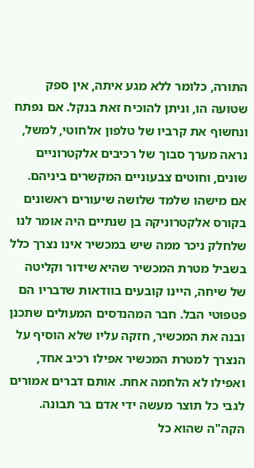התורה, כלומר ללא מגע איתה, אין ספק שטועה הו, וניתן להוכיח זאת בנקל. אם נפתח ונחשוף את קרביו של טלפון אלחוטי, למשל, נראה מערך סבוך של רכיבים אלקטרוניים שונים, וחוטים צבעוניים המקשרים ביניהם. אם מישהו שלמד שלושה שיעורים ראשונים בקורס אלקטרוניקה בן שנתיים היה אומר לנו שלחלק ניכר ממה שיש במכשיר אינו נצרך כלל בשביל מטרת המכשיר שהיא שידור וקליטה של שיחה, היינו קובעים בוודאות שדבריו הם פטפוטי הבל. חבר המהנדסים המעולים שתכנן ובנה את המכשיר, חזקה עליו שלא הוסיף על הנצרך למטרת המכשיר אפילו רכיב אחד, ואפילו לא הלחמה אחת. אותם דברים אמורים לגבי כל תוצר מעשה ידי אדם בר תבונה. הקה"ה שהוא כל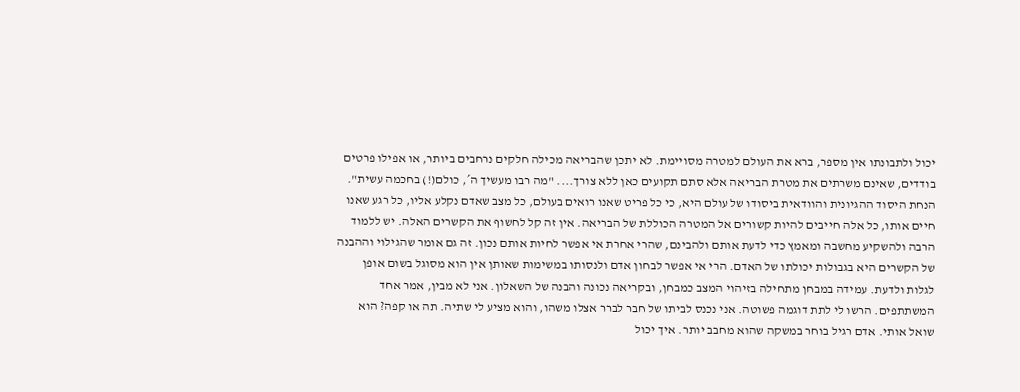יכול ולתבונתו אין מספר, ברא את העולם למטרה מסויימת. לא יתכן שהבריאה מכילה חלקים נרחבים ביותר, או אפילו פרטים בודדים, שאינם משרתים את מטרת הבריאה אלא סתם תקועים כאן ללא צורך.... "מה רבו מעשיך ה´, כולם(!) בחכמה עשית". הנחת היסוד ההגיונית והוודאית ביסודו של עולם היא, כי כל פריט שאנו רואים בעולם, כל מצב שאדם נקלע אליו, כל רגע שאנו חיים אותו, כל אלה חייבים להיות קשורים אל המטרה הכוללת של הבריאה. אין זה קל לחשוף את הקשרים האלה. יש ללמוד הרבה ולהשקיע מחשבה ומאמץ כדי לדעת אותם ולהבינם, שהרי אחרת אי אפשר לחיות אותם נכון. זה גם אומר שהגילוי וההבנה של הקשרים היא בגבולות יכולתו של האדם. הרי אי אפשר לבחון אדם ולנסותו במשימות שאותן אין הוא מסוגל בשום אופן לגלות ולדעת. עמידה במבחן מתחילה בזיהוי המצב כמבחן, ובקריאה נכונה והבנה של השאלון. אני לא מבין, אמר אחד המשתתפים. הרשו לי לתת דוגמה פשוטה. אני נכנס לביתו של חבר לברר אצלו משהו, והוא מציע לי שתיה. תה או קפה? הוא שואל אותי. אדם רגיל בוחר במשקה שהוא מחבב יותר. איך יכול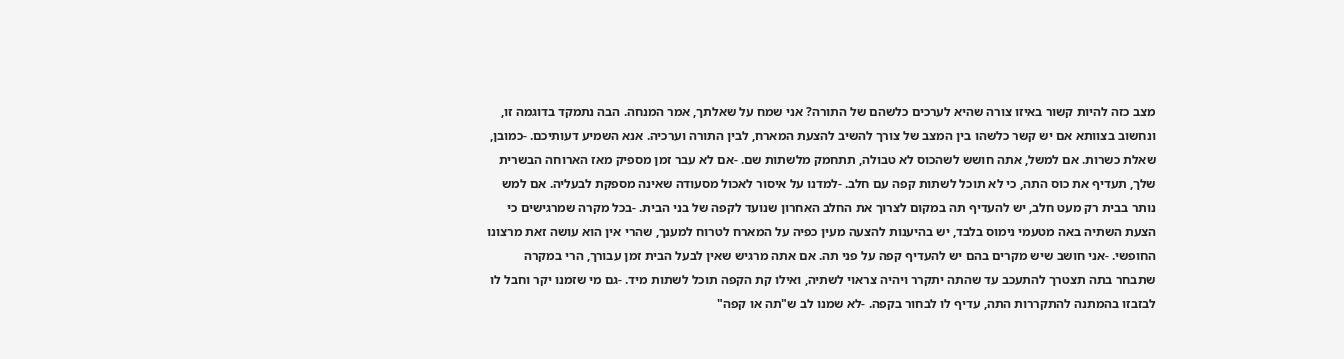מצב כזה להיות קשור באיזו צורה שהיא לערכים כלשהם של התורה? אני שמח על שאלתך, אמר המנחה. הבה נתמקד בדוגמה זו, ונחשוב בצוותא אם יש קשר כלשהו בין המצב של צורך להשיב להצעת המארח, לבין התורה וערכיה. אנא השמיע דעותיכם. -כמובן, שאלת כשרות. אם למשל, אתה חושש לשהכוס לא טבולה, תתחמק מלשתות שם. -אם לא עבר זמן מספיק מאז הארוחה הבשרית שלך, תעדיף את כוס התה, כי לא תוכל לשתות קפה עם חלב. -למדנו על איסור לאכול מסעודה שאינה מספקת לבעליה. אם למש נותר בבית רק מעט חלב, יש להעדיף תה במקום לצרוך את החלב האחרון שנועד לקפה של בני הבית. -בכל מקרה שמרגישים כי הצעת השתיה באה מטעמי נימוס בלבד, יש בהיענות להצעה מעין כפיה על המארח לטרוח למענך, שהרי אין הוא עושה זאת מרצונו החופשי. -אני חושב שיש מקרים בהם יש להעדיף קפה על פני תה. אם אתה מרגיש שאין לבעל הבית זמן עבורך, הרי במקרה שתבחר בתה תצטרך להתעכב עד שהתה יתקרר ויהיה צראוי לשתיה, ואילו קת הקפה תוכל לשתות מיד. -גם מי שזמנו יקר וחבל לו לבזבזו בהמתנה להתקררות התה, עדיף לו לבחור בקפה. -לא שמנו לב ש"תה או קפה"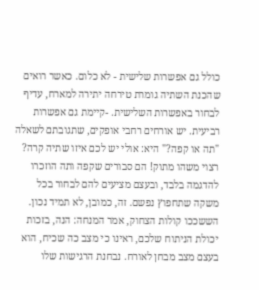כולל גם אפשרות שלישית - לא כלום. כאשר רואים שהכנת השתיה גומרת טירחה יתירה למארח, עדיף לבחור באפשרות השלישית. -קיימת גם אפשרות רביעית. יש אורחים רחבי אופקים, שתגובתם לשאלה "תה או קפה?" היא: אולי יש לכם איזו שתיה קרה? רצוי משהו מתוק! הם סבורים שקפה ותה הוזכרו להדגמה בלבד, ובעצם מציעים להם לבחור בכל משקה שתחפוץ נפשם. זה, כמובן, לא תמיד נכון. הששככו קולות הצחוק, אמר המנחה: הנה, בזכות יכולת הניתוח שלכם, ראינו כי מצב כה שכיח, הוא בעצם מצב מבחן לאורח. נבחנת הרגישות שלו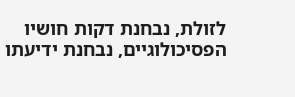לזולת, נבחנת דקות חושיו הפסיכולוגיים, נבחנת ידיעתו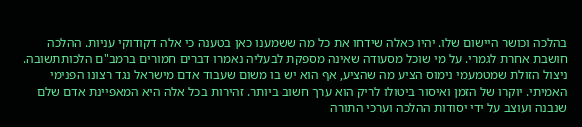בהלכה וכושר היישום שלו. יהיו כאלה שידחו את כל מה ששמענו כאן בטענה כי אלה דקודוקי עניות. ההלכה חושבת אחרת לגמרי. על מי שוכל מסעודה שאינה מספקת לבעליה נאמרו דברים חמורים ברמב"ם הלכותתשובה. ניצול הזולת שמטמעמי נימוס הציע מה שהציע, אף הוא יש בו משום שעבוד אדם מישראל נגד רצונו הפנימי האמיתי. יוקרו של הזמן ואיסור ביטולו לריק הוא ערך חשוב ביותר. זהירות בכל אלה היא המאפיינת אדם שלם שנבנה ועוצב על ידי יסודות ההלכה וערכי התורה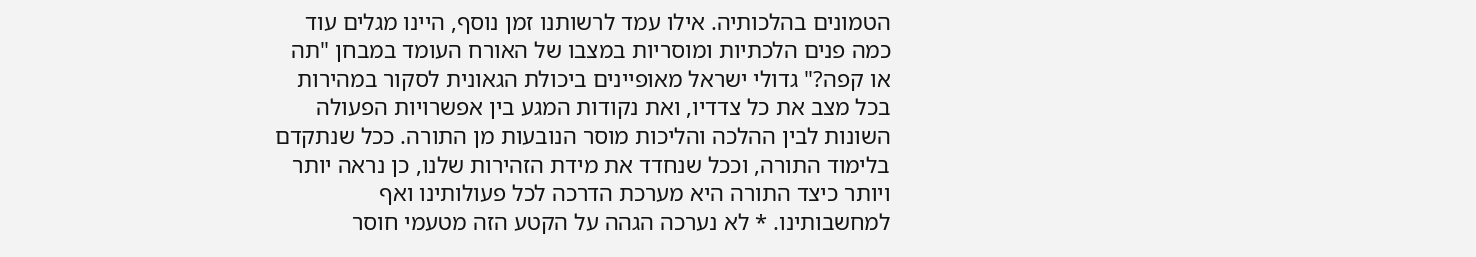הטמונים בהלכותיה. אילו עמד לרשותנו זמן נוסף, היינו מגלים עוד כמה פנים הלכתיות ומוסריות במצבו של האורח העומד במבחן "תה או קפה?" גדולי ישראל מאופיינים ביכולת הגאונית לסקור במהירות בכל מצב את כל צדדיו, ואת נקודות המגע בין אפשרויות הפעולה השונות לבין ההלכה והליכות מוסר הנובעות מן התורה. ככל שנתקדם בלימוד התורה, וככל שנחדד את מידת הזהירות שלנו, כן נראה יותר ויותר כיצד התורה היא מערכת הדרכה לכל פעולותינו ואף למחשבותינו. * לא נערכה הגהה על הקטע הזה מטעמי חוסר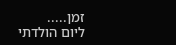זמן.....
ליום הולדתי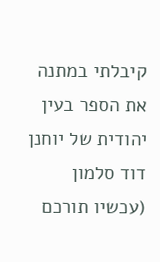קיבלתי במתנה את הספר בעין יהודית של יוחנן דוד סלמון (עכשיו תורכם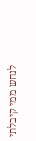לנחש ממי קיבלתי